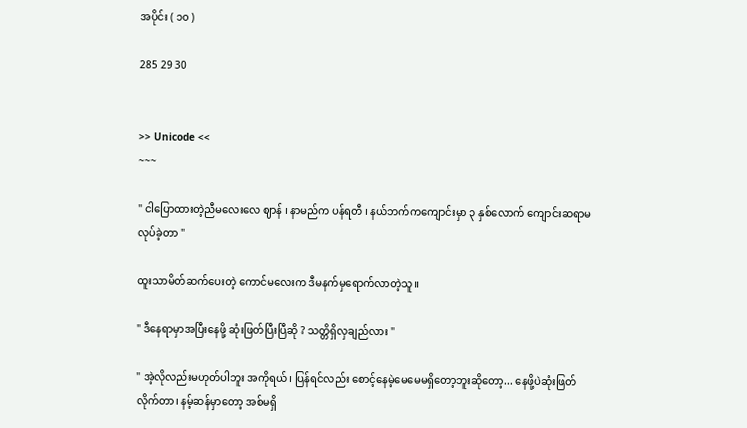အပိုင်း ( ၁၀ )

285 29 30


>> Unicode <<
~~~

" ငါပြောထားတဲ့ညီမလေးလေ ဈာန် ၊ နာမည်က ပန်ရတီ ၊ နယ်ဘက်‌ကကျောင်းမှာ ၃ နှစ်လောက် ကျောင်းဆရာမလုပ်ခဲ့တာ "

ထူးသာမိတ်ဆက်ပေးတဲ့ ကောင်မလေးက ဒီမနက်မှရောက်လာတဲ့သူ။

" ဒီနေရာမှာအပြီးနေဖို့ ဆုံးဖြတ်ပြီးပြီဆို ? သတ္တိရှိလှချည်လား "

" အဲ့လိုလည်းမဟုတ်ပါဘူး အကိုရယ်၊ ပြန်ရင်လည်း စောင့်နေမဲ့မေမေမရှိတော့ဘူးဆိုတော့... နေဖို့ပဲဆုံးဖြတ်လိုက်တာ၊ နမ့်ဆန်မှာတော့ အစ်မရှိ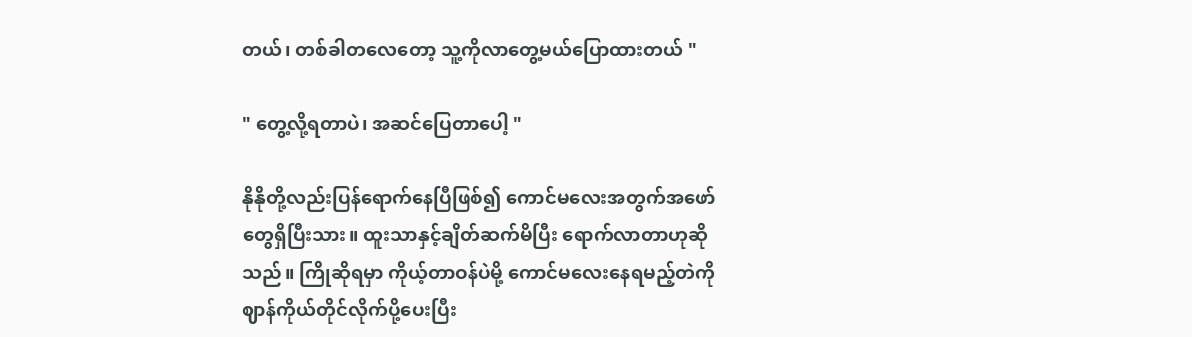တယ်၊ တစ်ခါတလေတော့ သူ့ကိုလာတွေ့မယ်ပြောထားတယ် "

" တွေ့လို့ရတာပဲ၊ အဆင်ပြေတာပေါ့ "

နိုနိုတို့လည်းပြန်ရောက်နေပြီဖြစ်၍ ကောင်မလေးအတွက်အဖော်တွေရှိပြီးသား။ ထူးသာနှင့်ချိတ်ဆက်မိပြီး ရောက်လာတာဟုဆိုသည်။ ကြိုဆိုရမှာ ကိုယ့်တာဝန်ပဲမို့ ကောင်မလေးနေရမည့်တဲကို ဈာန်ကိုယ်တိုင်လိုက်ပို့ပေးပြီး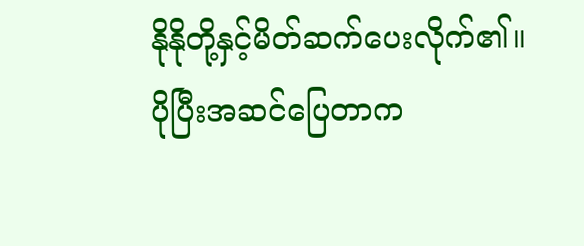နိုနိုတို့နှင့်မိတ်ဆက်ပေးလိုက်၏။ ပိုပြီးအဆင်ပြေတာက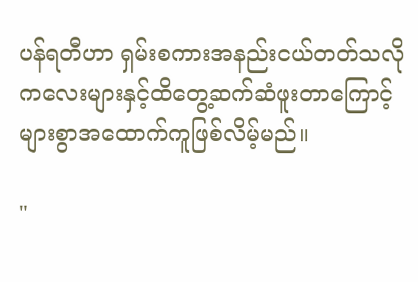ပန်ရတီဟာ ရှမ်းစကားအနည်းငယ်တတ်သလို ကလေးများနှင့်ထိတွေ့ဆက်ဆံဖူးတာကြောင့် များစွာအထောက်ကူဖြစ်လိမ့်မည်။

"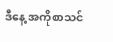ဒီနေ့ အကိုစာသင်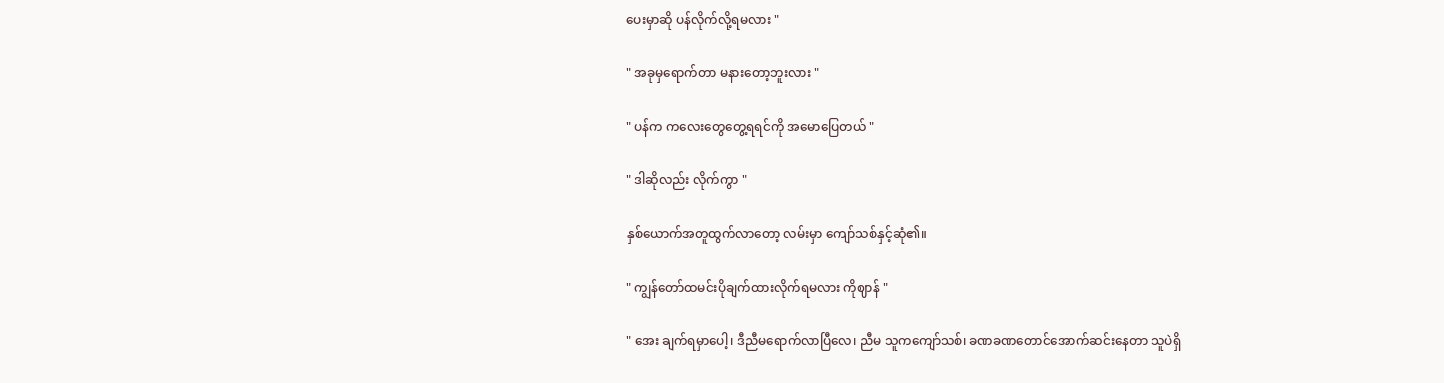ပေးမှာဆို ပန်လိုက်လို့ရမလား "

" အခုမှရောက်တာ မနားတော့ဘူး‌လား "

" ပန်က ကလေးတွေတွေ့ရရင်ကို အမောပြေတယ် "

" ဒါဆိုလည်း လိုက်ကွာ "

နှစ်ယောက်အတူထွက်လာတော့ လမ်းမှာ ကျော်သစ်နှင့်ဆုံ၏။

" ကျွန်တော်ထမင်းပိုချက်ထားလိုက်ရမလား ကိုဈာန် "

" အေး ချက်ရမှာပေါ့၊ ဒီညီမရောက်လာပြီလေ၊ ညီမ သူကကျော်သစ်၊ ခဏခဏတောင်အောက်ဆင်းနေတာ သူပဲရှိ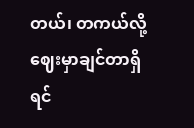တယ်၊ တကယ်လို့ ဈေးမှာချင်တာရှိရင်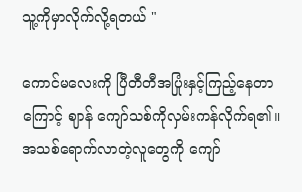သူ့ကိုမှာလိုက်လို့ရတယ်‌ "

ကောင်မလေးကို ပြီတီတီအပြုံးနှင့်ကြည့်နေတာကြောင့် ဈာန် ကျော်သစ်ကိုလှမ်းကန်လိုက်ရ၏။ အသစ်ရောက်လာတဲ့လူတွေကို ကျော်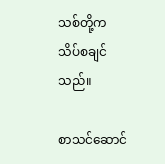သစ်တို့က သိပ်စချင်သည်။

စာသင်ဆောင်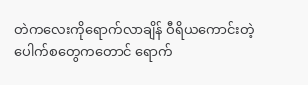တဲကလေးကိုရောက်လာချိန် ဝီရိယကောင်းတဲ့ပေါက်စတွေကတောင် ရောက်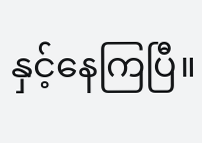နှင့်နေကြပြီ။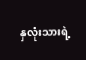နှလုံးသားရဲ့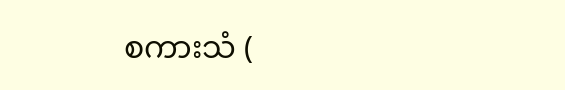စကားသံ (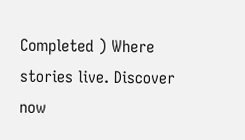Completed ) Where stories live. Discover now